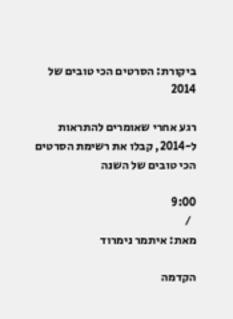ביקורת: הסרטים הכי טובים של 2014

רגע אחרי שאומרים להתראות ל-2014, קבלו את רשימת הסרטים הכי טובים של השנה

9:00
  /
מאת: איתמר נימרוד

הקדמה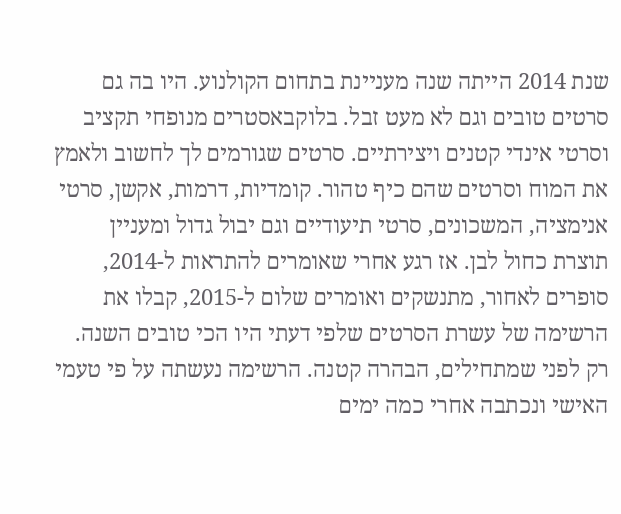שנת 2014 הייתה שנה מעניינת בתחום הקולנוע. היו בה גם סרטים טובים וגם לא מעט זבל. בלוקבאסטרים מנופחי תקציב וסרטי אינדי קטנים ויצירתיים. סרטים שגורמים לך לחשוב ולאמץ את המוח וסרטים שהם כיף טהור. קומדיות, דרמות, אקשן, סרטי אנימציה, המשכונים, סרטי תיעודיים וגם יבול גדול ומעניין תוצרת כחול לבן. אז רגע אחרי שאומרים להתראות ל-2014, סופרים לאחור, מתנשקים ואומרים שלום ל-2015, קבלו את הרשימה של עשרת הסרטים שלפי דעתי היו הכי טובים השנה. רק לפני שמתחילים, הבהרה קטנה. הרשימה נעשתה על פי טעמי האישי ונכתבה אחרי כמה ימים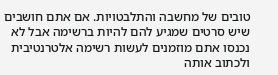טובים של מחשבה והתלבטויות. אם אתם חושבים שיש סרטים שמגיע להם להיות ברשימה אבל לא נכנסו אתם מוזמנים לעשות רשימה אלטרנטיבית ולכתוב אותה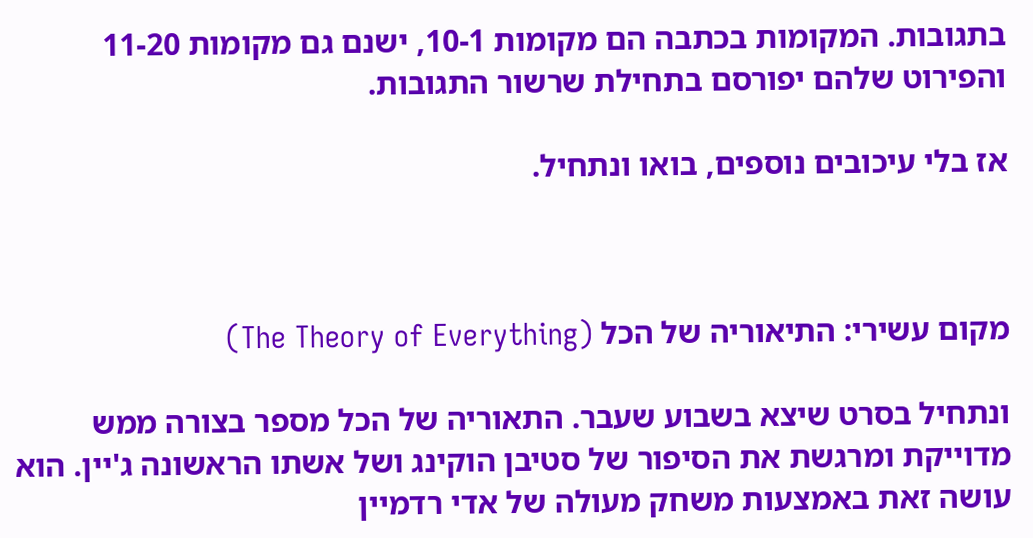בתגובות. המקומות בכתבה הם מקומות 10-1, ישנם גם מקומות 11-20 והפירוט שלהם יפורסם בתחילת שרשור התגובות.

אז בלי עיכובים נוספים, בואו ונתחיל.



מקום עשירי: התיאוריה של הכל (The Theory of Everything)

ונתחיל בסרט שיצא בשבוע שעבר. התאוריה של הכל מספר בצורה ממש מדוייקת ומרגשת את הסיפור של סטיבן הוקינג ושל אשתו הראשונה ג'יין. הוא עושה זאת באמצעות משחק מעולה של אדי רדמיין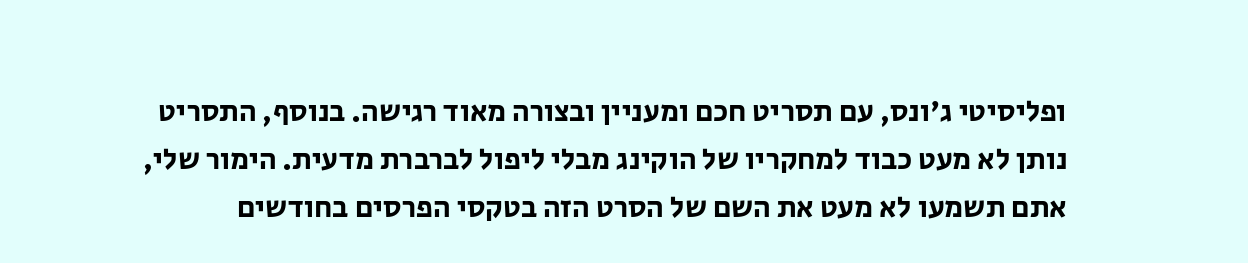ופליסיטי ג'ונס, עם תסריט חכם ומעניין ובצורה מאוד רגישה. בנוסף, התסריט נותן לא מעט כבוד למחקריו של הוקינג מבלי ליפול לברברת מדעית. הימור שלי, אתם תשמעו לא מעט את השם של הסרט הזה בטקסי הפרסים בחודשים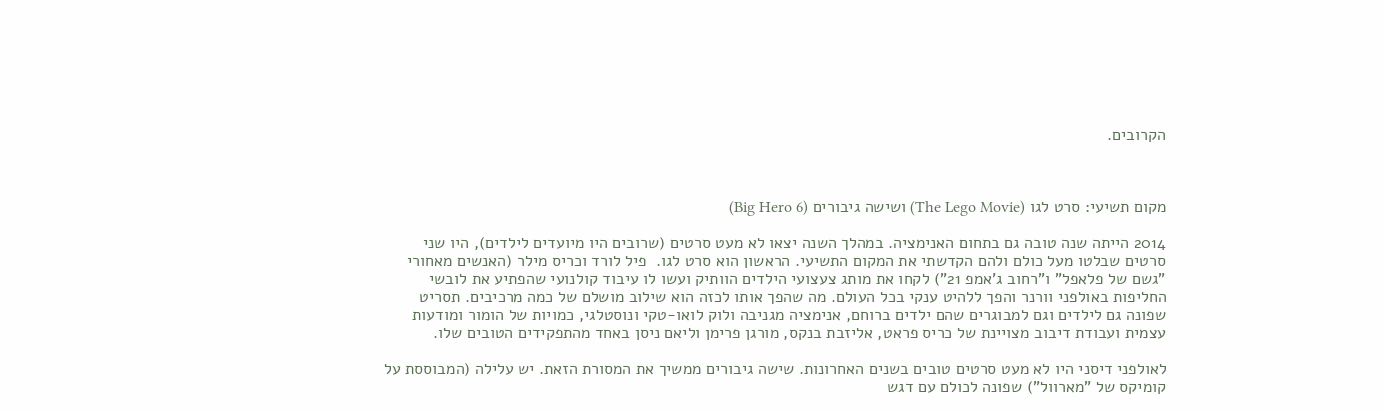הקרובים.



מקום תשיעי: סרט לגו (The Lego Movie) ושישה גיבורים (Big Hero 6)

2014 הייתה שנה טובה גם בתחום האנימציה. במהלך השנה יצאו לא מעט סרטים (שרובים היו מיועדים לילדים), היו שני סרטים שבלטו מעל כולם ולהם הקדשתי את המקום התשיעי. הראשון הוא סרט לגו.  פיל לורד וכריס מילר (האנשים מאחורי "גשם של פלאפל" ו"רחוב ג'אמפ 21") לקחו את מותג צעצועי הילדים הוותיק ועשו לו עיבוד קולנועי שהפתיע את לובשי החליפות באולפני וורנר והפך ללהיט ענקי בכל העולם. מה שהפך אותו לכזה הוא שילוב מושלם של כמה מרכיבים. תסריט שפונה גם לילדים וגם למבוגרים שהם ילדים ברוחם, אנימציה מגניבה ולוק לואו-טקי ונוסטלגי, כמויות של הומור ומודעות עצמית ועבודת דיבוב מצויינת של כריס פראט, אליזבת בנקס, מורגן פרימן וליאם ניסן באחד מהתפקידים הטובים שלו.

לאולפני דיסני היו לא מעט סרטים טובים בשנים האחרונות. שישה גיבורים ממשיך את המסורת הזאת. יש עלילה (המבוססת על קומיקס של "מארוול") שפונה לכולם עם דגש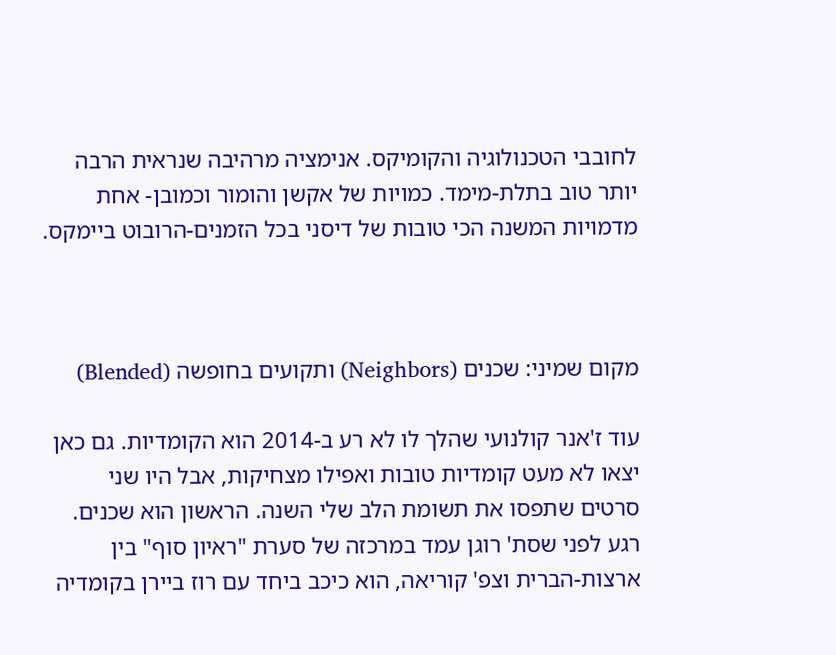לחובבי הטכנולוגיה והקומיקס. אנימציה מרהיבה שנראית הרבה יותר טוב בתלת-מימד. כמויות של אקשן והומור וכמובן- אחת מדמויות המשנה הכי טובות של דיסני בכל הזמנים-הרובוט ביימקס.



מקום שמיני: שכנים (Neighbors) ותקועים בחופשה (Blended)

עוד ז'אנר קולנועי שהלך לו לא רע ב-2014 הוא הקומדיות. גם כאן יצאו לא מעט קומדיות טובות ואפילו מצחיקות, אבל היו שני סרטים שתפסו את תשומת הלב שלי השנה. הראשון הוא שכנים. רגע לפני שסת' רוגן עמד במרכזה של סערת "ראיון סוף" בין ארצות-הברית וצפ' קוריאה, הוא כיכב ביחד עם רוז ביירן בקומדיה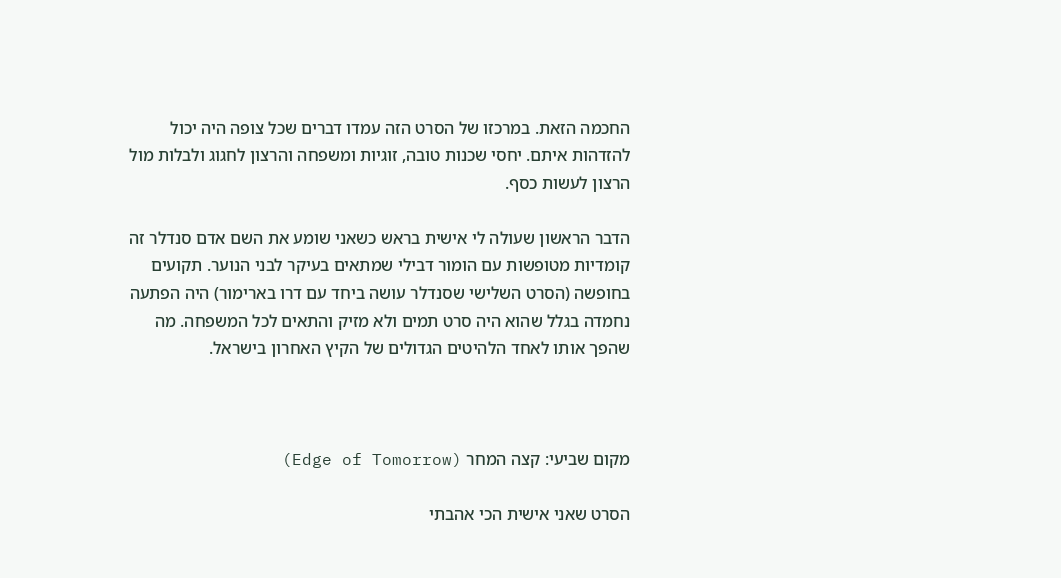החכמה הזאת. במרכזו של הסרט הזה עמדו דברים שכל צופה היה יכול להזדהות איתם. יחסי שכנות טובה, זוגיות ומשפחה והרצון לחגוג ולבלות מול הרצון לעשות כסף.

הדבר הראשון שעולה לי אישית בראש כשאני שומע את השם אדם סנדלר זה קומדיות מטופשות עם הומור דבילי שמתאים בעיקר לבני הנוער. תקועים בחופשה (הסרט השלישי שסנדלר עושה ביחד עם דרו בארימור) היה הפתעה נחמדה בגלל שהוא היה סרט תמים ולא מזיק והתאים לכל המשפחה. מה שהפך אותו לאחד הלהיטים הגדולים של הקיץ האחרון בישראל.



מקום שביעי: קצה המחר (Edge of Tomorrow)

הסרט שאני אישית הכי אהבתי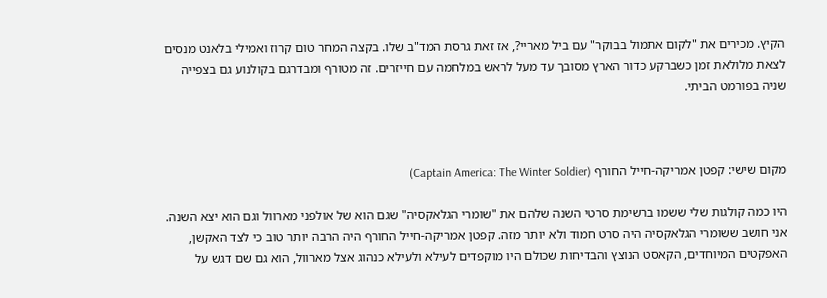הקיץ. מכירים את "לקום אתמול בבוקר" עם ביל מאריי?, אז זאת גרסת המד"ב שלו. בקצה המחר טום קרוז ואמילי בלאנט מנסים לצאת מלולאת זמן כשברקע כדור הארץ מסובך עד מעל לראש במלחמה עם חייזרים. זה מטורף ומבדרגם בקולנוע גם בצפייה שניה בפורמט הביתי.



מקום שישי: קפטן אמריקה-חייל החורף (Captain America: The Winter Soldier)

היו כמה קולגות שלי ששמו ברשימת סרטי השנה שלהם את "שומרי הגלאקסיה" שגם הוא של אולפני מארוול וגם הוא יצא השנה. אני חושב ששומרי הגלאקסיה היה סרט חמוד ולא יותר מזה. קפטן אמריקה-חייל החורף היה הרבה יותר טוב כי לצד האקשן, האפקטים המיוחדים, הקאסט הנוצץ והבדיחות שכולם היו מוקפדים לעילא ולעילא כנהוג אצל מארוול, הוא גם שם דגש על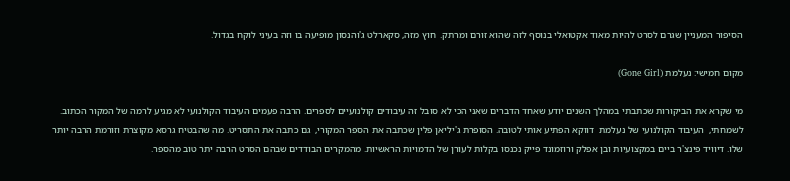הסיפור המעניין שגרם לסרט להיות מאוד אקטואלי בנוסף לזה שהוא זורם ומרתק.  חוץ מזה, סקארלט ג'והנסון מופיעה בו וזה בעיני לוקח בגדול.

מקום חמישי: נעלמת (Gone Girl)

מי שקרא את הביקורות שכתבתי במהלך השנים יודע שאחד הדברים שאני הכי לא סובל זה עיבודים קולנועיים לספרים. הרבה פעמים העיבוד הקולנועי לא מגיע לרמה של המקור הכתוב. לשמחתי,  העיבוד הקולנועי של נעלמת  דווקא הפתיע אותי לטובה. הסופרת ג'יליאן פלין שכתבה את הספר המקורי,  גם כתבה את התסריט. מה שהבטיח גרסא מקוצרת וזורמת הרבה יותר שלו. דיוויד פינצ'ר ביים במקצועיות ובן אפלק ורוזמונד פייק נכנסו בקלות לעורן של הדמויות הראשיות. מהמקרים הבודדים שבהם הסרט הרבה יתר טוב מהספר.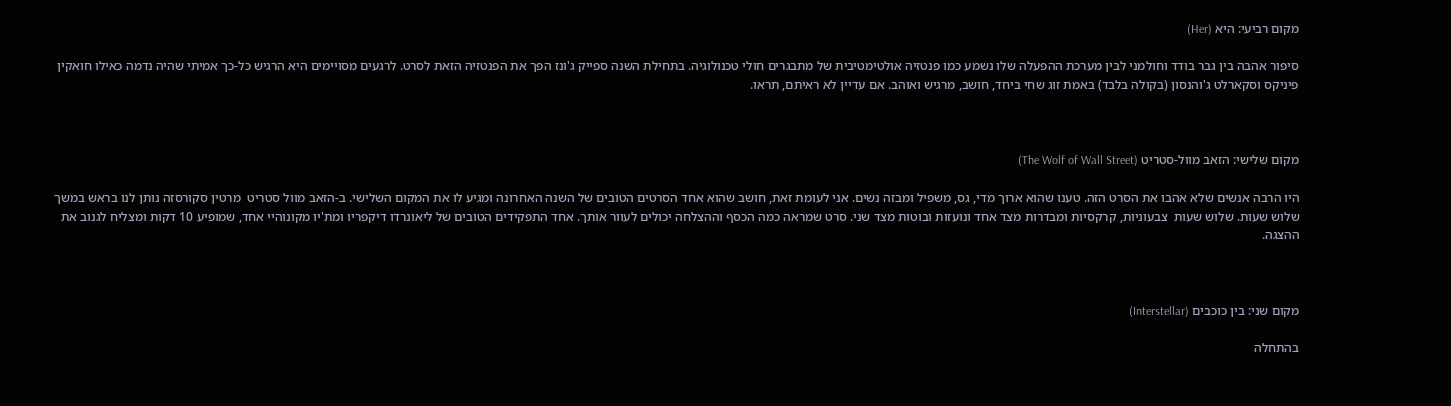מקום רביעי: היא (Her)

סיפור אהבה בין גבר בודד וחולמני לבין מערכת ההפעלה שלו נשמע כמו פנטזיה אולטימטיבית של מתבגרים חולי טכנולוגיה. בתחילת השנה ספייק ג'ונז הפך את הפנטזיה הזאת לסרט. לרגעים מסויימים היא הרגיש כל-כך אמיתי שהיה נדמה כאילו חואקין פיניקס וסקארלט ג'והנסון (בקולה בלבד) באמת זוג שחי ביחד, חושב, מרגיש ואוהב. אם עדיין לא ראיתם, תראו.



מקום שלישי: הזאב מוול-סטריט (The Wolf of Wall Street)

היו הרבה אנשים שלא אהבו את הסרט הזה. טענו שהוא ארוך מדי, גס, משפיל ומבזה נשים. אני לעומת זאת, חושב שהוא אחד הסרטים הטובים של השנה האחרונה ומגיע לו את המקום השלישי. ב-הזאב מוול סטריט  מרטין סקורסזה נותן לנו בראש במשך שלוש שעות. שלוש שעות  צבעוניות, קרקסיות ומבדרות מצד אחד ונועזות ובוטות מצד שני. סרט שמראה כמה הכסף וההצלחה יכולים לעוור אותך. אחד התפקידים הטובים של ליאונרדו דיקפריו ומת'יו מקונוהיי אחד, שמופיע 10 דקות ומצליח לגנוב את ההצגה.



מקום שני: בין כוכבים (Interstellar)

בהתחלה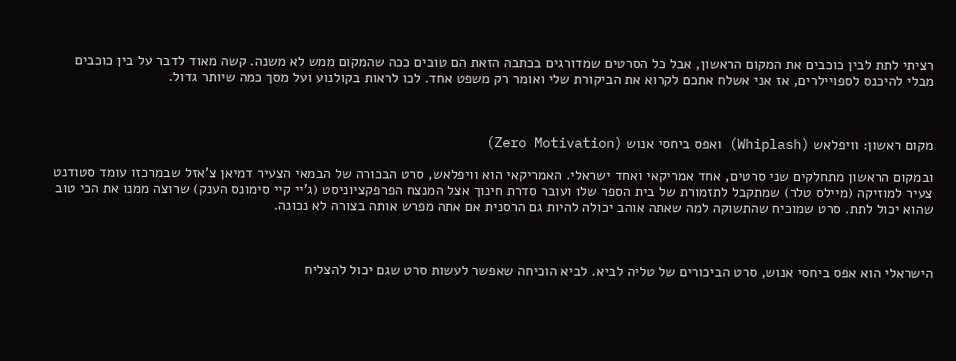רציתי לתת לבין כוכבים את המקום הראשון, אבל כל הסרטים שמדורגים בכתבה הזאת הם טובים ככה שהמקום ממש לא משנה. קשה מאוד לדבר על בין כוכבים מבלי להיכנס לספויילרים, אז אני אשלח אתכם לקרוא את הביקורת שלי ואומר רק משפט אחד. לכו לראות בקולנוע ועל מסך כמה שיותר גדול.



מקום ראשון: וויפלאש (Whiplash) ואפס ביחסי אנוש (Zero Motivation)

ובמקום הראשון מתחלקים שני סרטים, אחד אמריקאי ואחד ישראלי. האמריקאי הוא וויפלאש, סרט הבכורה של הבמאי הצעיר דמיאן צ'אזל שבמרכזו עומד סטודנט צעיר למוזיקה (מיילס טלר) שמתקבל לתזמורת של בית הספר שלו ועובר סדרת חינוך אצל המנצח הפרפקציוניסט (ג'יי קיי סימונס הענק) שרוצה ממנו את הכי טוב שהוא יכול לתת. סרט שמוכיח שהתשוקה למה שאתה אוהב יכולה להיות גם הרסנית אם אתה מפרש אותה בצורה לא נכונה.



הישראלי הוא אפס ביחסי אנוש, סרט הביכורים של טליה לביא. לביא הוכיחה שאפשר לעשות סרט שגם יכול להצליח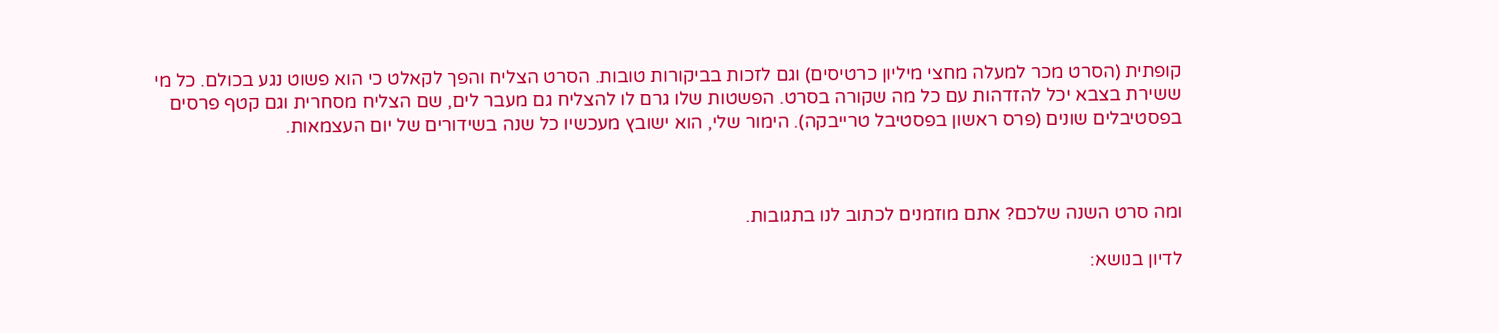קופתית (הסרט מכר למעלה מחצי מיליון כרטיסים) וגם לזכות בביקורות טובות. הסרט הצליח והפך לקאלט כי הוא פשוט נגע בכולם. כל מי ששירת בצבא יכל להזדהות עם כל מה שקורה בסרט. הפשטות שלו גרם לו להצליח גם מעבר לים, שם הצליח מסחרית וגם קטף פרסים בפסטיבלים שונים (פרס ראשון בפסטיבל טרייבקה). הימור שלי, הוא ישובץ מעכשיו כל שנה בשידורים של יום העצמאות.



ומה סרט השנה שלכם? אתם מוזמנים לכתוב לנו בתגובות.

לדיון בנושא: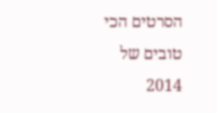הסרטים הכי טובים של 2014